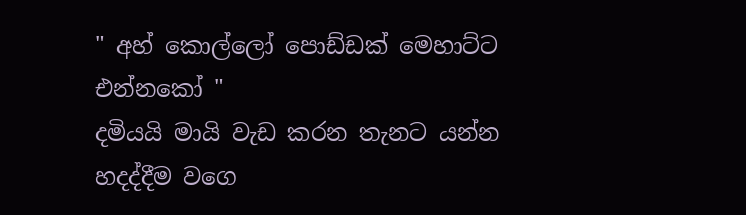" අහ් කොල්ලෝ පොඩ්ඩක් මෙහාට්ට එන්නකෝ "
දමියයි මායි වැඩ කරන තැනට යන්න හදද්දීම වගෙ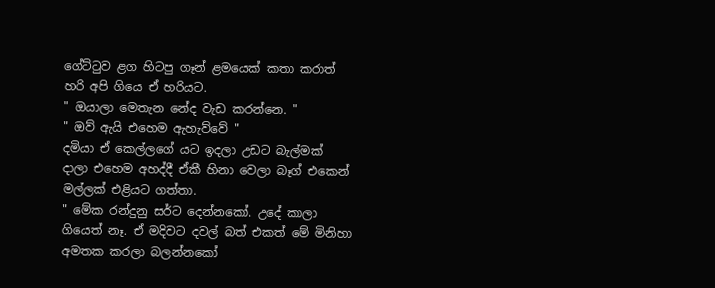ගේට්ටුව ළග හිටපු ගෑන් ළමයෙක් කතා කරාත් හරි අපි ගියෙ ඒ හරියට.
" ඔයාලා මෙතැන නේද වැඩ කරන්නෙ. "
" ඔව් ඇයි එහෙම ඇහැව්වේ "
දමියා ඒ කෙල්ලගේ යට ඉදලා උඩට බැල්මක් දාලා එහෙම අහද්දී ඒකී හිනා වෙලා බෑග් එකෙන් මල්ලක් එළියට ගත්තා.
" මේක රන්දුනු සර්ට දෙන්නකෝ. උදේ කාලා ගියෙත් නෑ. ඒ මදිවට දවල් බත් එකත් මේ මිනිහා අමතක කරලා බලන්නකෝ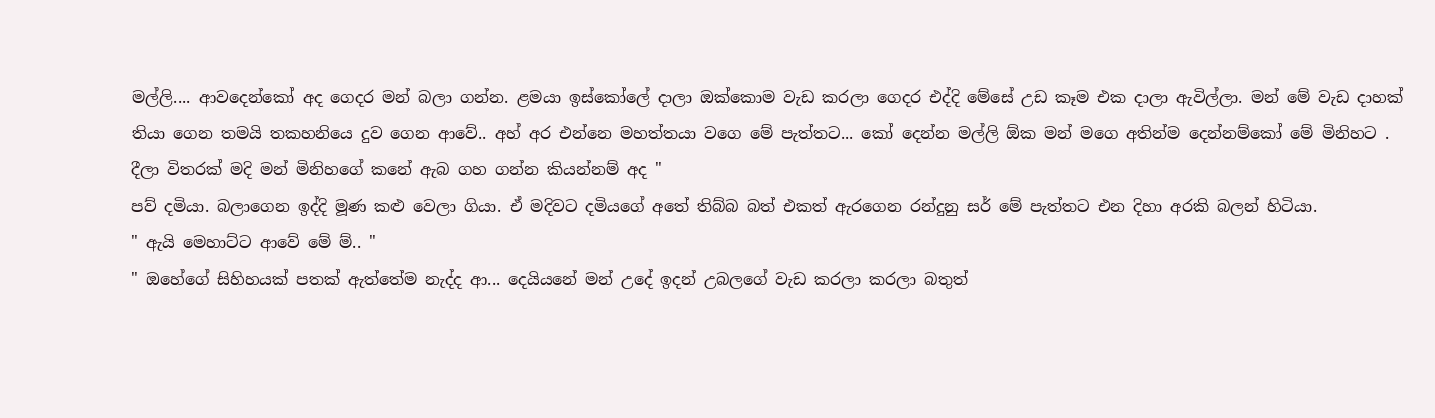මල්ලි.... ආවදෙන්කෝ අද ගෙදර මන් බලා ගන්න. ළමයා ඉස්කෝලේ දාලා ඔක්කොම වැඩ කරලා ගෙදර එද්දි මේසේ උඩ කෑම එක දාලා ඇවිල්ලා. මන් මේ වැඩ දාහක් තියා ගෙන තමයි තකහනියෙ දුව ගෙන ආවේ.. අහ් අර එන්නෙ මහත්තයා වගෙ මේ පැත්තට... කෝ දෙන්න මල්ලි ඕක මන් මගෙ අතින්ම දෙන්නම්කෝ මේ මිනිහට . දීලා විතරක් මදි මන් මිනිහගේ කනේ ඇබ ගහ ගන්න කියන්නම් අද "
පව් දමියා. බලාගෙන ඉද්දි මූණ කළු වෙලා ගියා. ඒ මදිවට දමියගේ අතේ තිබ්බ බත් එකත් ඇරගෙන රන්දුනු සර් මේ පැත්තට එන දිහා අරකි බලන් හිටියා.
" ඇයි මෙහාට්ට ආවේ මේ ම්.. "
" ඔහේගේ සිහිහයක් පතක් ඇත්තේම නැද්ද ආ... දෙයියනේ මන් උදේ ඉදන් උබලගේ වැඩ කරලා කරලා බතුත්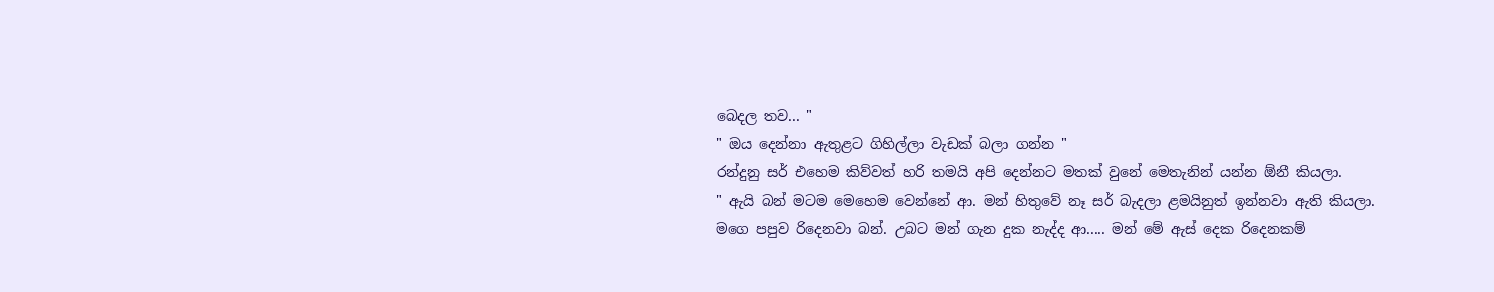බෙදල තව... "
" ඔය දෙන්නා ඇතුළට ගිහිල්ලා වැඩක් බලා ගන්න "
රන්දුනු සර් එහෙම කිව්වත් හරි තමයි අපි දෙන්නට මතක් වුනේ මෙතැනින් යන්න ඕනී කියලා.
" ඇයි බන් මටම මෙහෙම වෙන්නේ ආ. මන් හිතුවේ නෑ සර් බැදලා ළමයිනුත් ඉන්නවා ඇති කියලා. මගෙ පපුව රිදෙනවා බන්. උබට මන් ගැන දුක නැද්ද ආ..... මන් මේ ඇස් දෙක රිදෙනකම්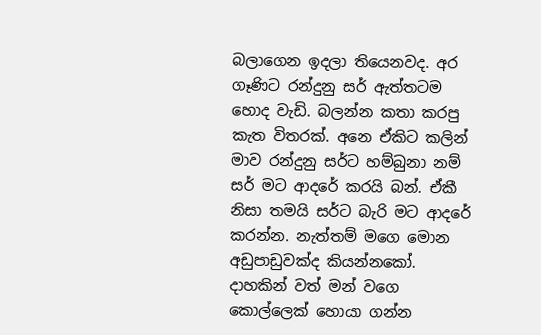බලාගෙන ඉදලා තියෙනවද. අර ගෑණිට රන්දුනු සර් ඇත්තටම හොද වැඩි. බලන්න කතා කරපු කැත විතරක්. අනෙ ඒකිට කලින් මාව රන්දුනු සර්ට හම්බුනා නම් සර් මට ආදරේ කරයි බන්. ඒකී නිසා තමයි සර්ට බැරි මට ආදරේ කරන්න. නැත්තම් මගෙ මොන අඩුපාඩුවක්ද කියන්නකෝ. දාහකින් වත් මන් වගෙ කොල්ලෙක් හොයා ගන්න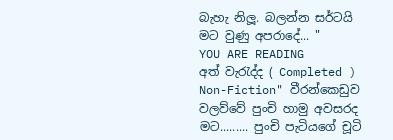බැහැ නිලූ. බලන්න සර්ටයි මට වුණු අපරාදේ... "
YOU ARE READING
අත් වැරැද්ද ( Completed )
Non-Fiction" වීරන්කෙඩුව වලව්වේ පුංචි හාමු අවසරද මට......... පුංචි පැටියගේ චූටි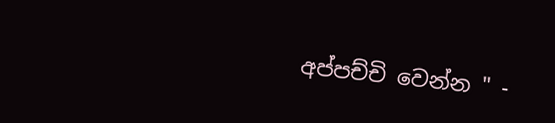අප්පච්චි වෙන්න " -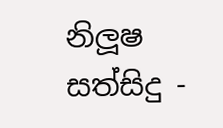නිලූෂ සත්සිදු -